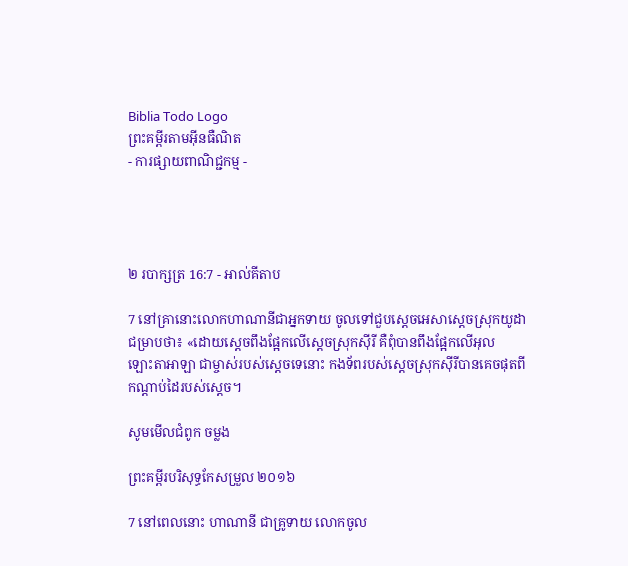Biblia Todo Logo
ព្រះគម្ពីរតាមអ៊ីនធឺណិត
- ការផ្សាយពាណិជ្ជកម្ម -




២ របា‌ក្សត្រ 16:7 - អាល់គីតាប

7 នៅគ្រានោះលោកហាណា‌នីជាអ្នកទាយ ចូលទៅជួបស្តេចអេ‌សាស្តេចស្រុកយូដាជម្រាបថា៖ «ដោយស្តេចពឹងផ្អែកលើស្តេចស្រុកស៊ីរី គឺពុំបានពឹងផ្អែកលើអុលឡោះ‌តាអាឡា ជាម្ចាស់របស់ស្តេចទេនោះ កង‌ទ័ពរបស់ស្តេចស្រុកស៊ីរីបានគេចផុតពីកណ្តាប់ដៃរបស់ស្តេច។

សូមមើលជំពូក ចម្លង

ព្រះគម្ពីរបរិសុទ្ធកែសម្រួល ២០១៦

7 នៅពេលនោះ ហាណា‌នី ជាគ្រូទាយ លោកចូល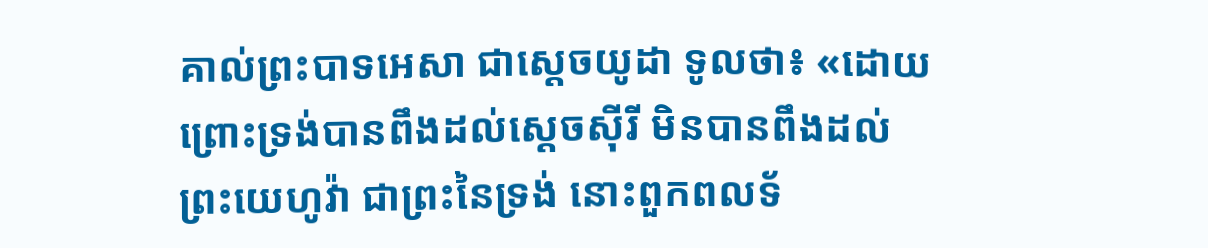គាល់ព្រះបាទអេសា ជាស្តេចយូដា ទូលថា៖ «ដោយព្រោះទ្រង់បានពឹងដល់ស្តេចស៊ីរី មិនបានពឹងដល់ព្រះ‌យេហូវ៉ា ជាព្រះនៃទ្រង់ នោះពួកពល‌ទ័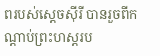ពរបស់ស្តេចស៊ីរី បានរួចពីកណ្ដាប់ព្រះ‌ហស្តរប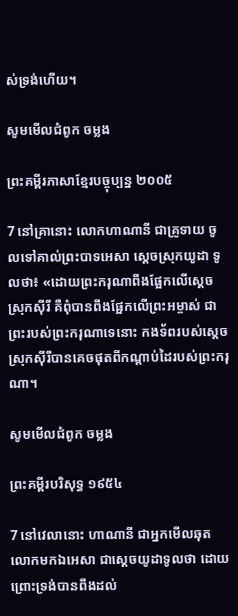ស់ទ្រង់ហើយ។

សូមមើលជំពូក ចម្លង

ព្រះគម្ពីរភាសាខ្មែរបច្ចុប្បន្ន ២០០៥

7 នៅគ្រានោះ លោកហាណា‌នី ជាគ្រូទាយ ចូលទៅគាល់ព្រះ‌បាទអេ‌សា ស្ដេចស្រុកយូដា ទូលថា៖ «ដោយព្រះ‌ករុណាពឹងផ្អែកលើស្ដេចស្រុកស៊ីរី គឺពុំបានពឹងផ្អែកលើព្រះ‌អម្ចាស់ ជាព្រះរបស់ព្រះ‌ករុណាទេនោះ កង‌ទ័ពរបស់ស្ដេចស្រុកស៊ីរីបានគេចផុតពីកណ្ដាប់ដៃរបស់ព្រះ‌ករុណា។

សូមមើលជំពូក ចម្លង

ព្រះគម្ពីរបរិសុទ្ធ ១៩៥៤

7 នៅវេលានោះ ហាណានី ជាអ្នកមើល‌ឆុត លោកមកឯអេសា ជាស្តេចយូដាទូលថា ដោយព្រោះទ្រង់បានពឹងដល់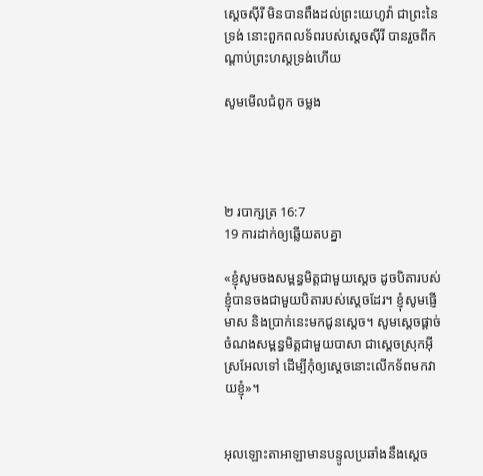ស្តេចស៊ីរី មិនបានពឹងដល់ព្រះ‌យេហូវ៉ា ជាព្រះនៃទ្រង់ នោះពួកពល‌ទ័ពរបស់ស្តេចស៊ីរី បានរួចពីកណ្តាប់ព្រះ‌ហស្តទ្រង់ហើយ

សូមមើលជំពូក ចម្លង




២ របា‌ក្សត្រ 16:7
19 ការដាក់ឲ្យឆ្លើយតបគ្នា

«ខ្ញុំសូមចងសម្ពន្ធមិត្តជាមួយស្តេច ដូចបិតារបស់ខ្ញុំបានចងជាមួយបិតារបស់ស្តេចដែរ។ ខ្ញុំសូមផ្ញើមាស និងប្រាក់នេះមកជូនស្តេច។ សូមស្តេចផ្តាច់ចំណងសម្ពន្ធមិត្តជាមួយបាសា ជាស្តេចស្រុកអ៊ីស្រ‌អែលទៅ ដើម្បីកុំឲ្យស្តេចនោះលើកទ័ពមកវាយខ្ញុំ»។


អុលឡោះ‌តាអាឡាមានបន្ទូលប្រឆាំងនឹងស្តេច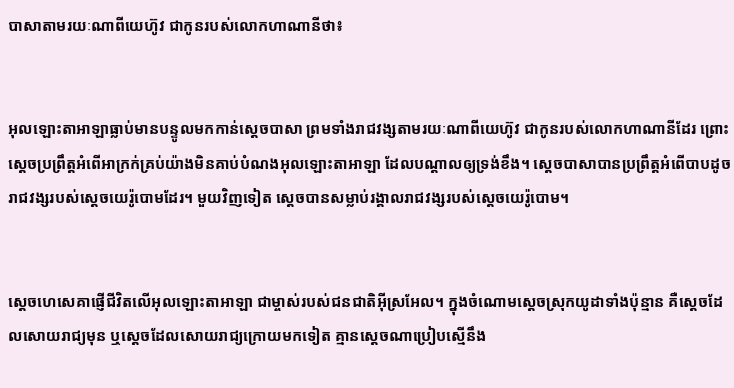បាសាតាមរយៈណាពីយេហ៊ូវ ជាកូនរបស់លោកហា‌ណា‌នីថា៖


អុលឡោះ‌តាអាឡាធ្លាប់មានបន្ទូលមកកាន់ស្តេចបាសា ព្រមទាំងរាជវង្សតាមរយៈណាពីយេហ៊ូវ ជាកូនរបស់លោកហា‌ណា‌នីដែរ ព្រោះស្តេចប្រព្រឹត្តអំពើអាក្រក់គ្រប់យ៉ាងមិនគាប់បំណងអុលឡោះ‌តាអាឡា ដែលបណ្តាលឲ្យទ្រង់ខឹង។ ស្តេចបាសាបានប្រព្រឹត្តអំពើបាបដូចរាជ‌វង្សរបស់ស្តេចយេរ៉ូ‌បោមដែរ។ មួយវិញទៀត ស្តេចបានសម្លាប់រង្គាលរាជ‌វង្សរបស់ស្តេចយេរ៉ូ‌បោម។


ស្តេចហេ‌សេគាផ្ញើជីវិតលើអុលឡោះ‌តាអាឡា ជាម្ចាស់របស់ជន‌ជាតិអ៊ីស្រ‌អែល។ ក្នុងចំណោមស្តេចស្រុកយូដាទាំងប៉ុន្មាន គឺស្តេចដែលសោយរាជ្យមុន ឬស្តេចដែលសោយរាជ្យក្រោយមកទៀត គ្មានស្តេចណាប្រៀបស្មើនឹង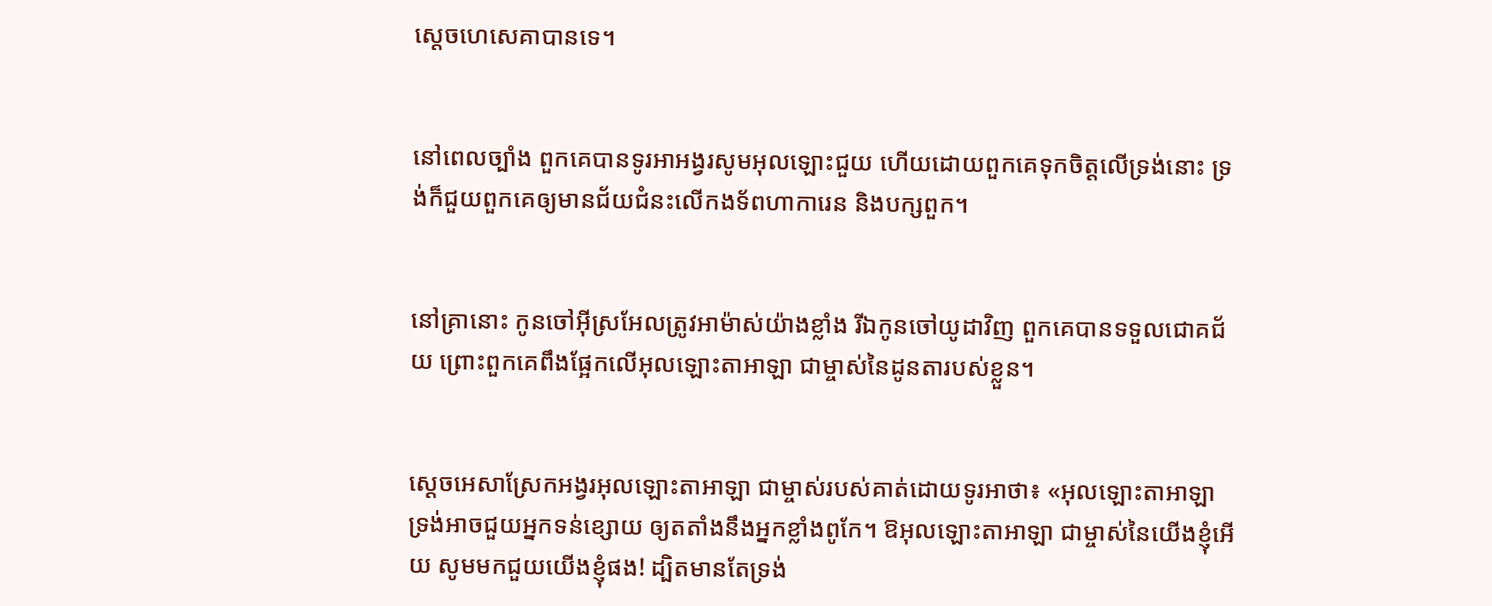ស្តេចហេ‌សេគាបានទេ។


នៅពេលច្បាំង ពួកគេបានទូរអា‌អង្វរសូមអុលឡោះជួយ ហើយដោយពួកគេទុកចិត្តលើទ្រង់នោះ ទ្រង់ក៏ជួយពួកគេឲ្យមានជ័យ‌ជំនះលើកង‌ទ័ពហាកា‌រេន និងបក្សពួក។


នៅគ្រានោះ កូនចៅអ៊ីស្រ‌អែលត្រូវអាម៉ាស់យ៉ាងខ្លាំង រីឯកូនចៅយូដាវិញ ពួកគេបានទទួលជោគជ័យ ព្រោះពួកគេពឹងផ្អែកលើអុលឡោះ‌តាអាឡា ជាម្ចាស់នៃដូន‌តារបស់ខ្លួន។


ស្តេចអេ‌សាស្រែកអង្វរអុលឡោះ‌តាអាឡា ជាម្ចាស់របស់គាត់ដោយទូរអាថា៖ «អុលឡោះ‌តាអាឡា ទ្រង់អាចជួយអ្នកទន់ខ្សោយ ឲ្យត‌តាំងនឹងអ្នកខ្លាំងពូកែ។ ឱអុលឡោះ‌តាអាឡា ជាម្ចាស់នៃយើងខ្ញុំអើយ សូមមកជួយយើងខ្ញុំផង! ដ្បិតមានតែទ្រង់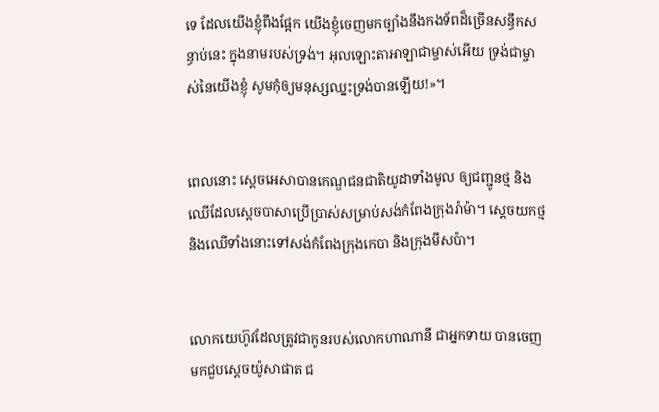ទេ ដែលយើងខ្ញុំពឹងផ្អែក យើងខ្ញុំចេញមកច្បាំងនឹងកង‌ទ័ពដ៏ច្រើនសន្ធឹកសន្ធាប់នេះ ក្នុងនាមរបស់ទ្រង់។ អុលឡោះ‌តាអាឡាជាម្ចាស់អើយ ទ្រង់ជាម្ចាស់នៃយើងខ្ញុំ សូមកុំឲ្យមនុស្សឈ្នះទ្រង់បានឡើយ!»។


ពេលនោះ ស្តេចអេ‌សាបានកេណ្ឌជន‌ជាតិយូដាទាំងមូល ឲ្យជញ្ជូនថ្ម និងឈើដែលស្តេចបាសាប្រើប្រាស់សម្រាប់សង់កំពែងក្រុងរ៉ាម៉ា។ ស្តេចយកថ្ម និងឈើទាំងនោះទៅសង់កំពែងក្រុងកេបា និងក្រុងមីស‌ប៉ា។


លោកយេហ៊ូវដែលត្រូវជាកូនរបស់លោកហាណា‌នី ជាអ្នកទាយ បានចេញមកជួបស្តេចយ៉ូសា‌ផាត ជ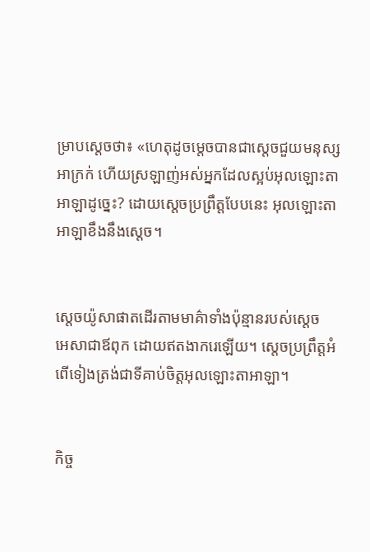ម្រាបស្តេចថា៖ «ហេតុដូចម្តេចបានជាស្តេចជួយមនុស្សអាក្រក់ ហើយស្រឡាញ់អស់អ្នកដែលស្អប់អុលឡោះ‌តាអាឡាដូច្នេះ? ដោយស្តេចប្រព្រឹត្តបែបនេះ អុលឡោះ‌តាអាឡាខឹងនឹងស្តេច។


ស្តេចយ៉ូសា‌ផាតដើរតាមមាគ៌ាទាំងប៉ុន្មានរបស់ស្តេចអេ‌សាជាឪពុក ដោយឥតងាករេឡើយ។ ស្តេចប្រព្រឹត្តអំពើទៀងត្រង់ជាទីគាប់ចិត្តអុលឡោះ‌តាអាឡា។


កិច្ច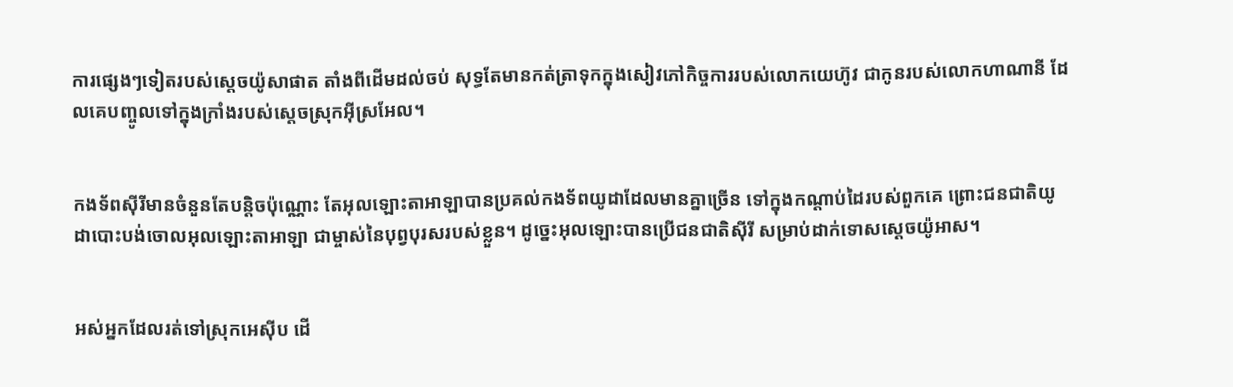ការផ្សេងៗទៀតរបស់ស្តេចយ៉ូសា‌ផាត តាំងពីដើមដល់ចប់ សុទ្ធតែមានកត់‌ត្រាទុកក្នុងសៀវភៅកិច្ចការរបស់លោកយេ‌ហ៊ូវ ជាកូនរបស់លោកហាណា‌នី ដែលគេបញ្ចូលទៅក្នុងក្រាំងរបស់ស្តេចស្រុកអ៊ីស្រ‌អែល។


កង‌ទ័ពស៊ីរីមានចំនួនតែបន្តិចប៉ុណ្ណោះ តែអុលឡោះ‌តាអាឡាបានប្រគល់កង‌ទ័ពយូដាដែលមានគ្នាច្រើន ទៅក្នុងកណ្តាប់ដៃរបស់ពួកគេ ព្រោះជន‌ជាតិយូដាបោះបង់ចោលអុលឡោះ‌តាអាឡា ជាម្ចាស់នៃបុព្វ‌បុរសរបស់ខ្លួន។ ដូច្នេះអុលឡោះបានប្រើជន‌ជាតិស៊ីរី សម្រាប់ដាក់ទោសស្តេចយ៉ូអាស។


អស់អ្នកដែលរត់ទៅស្រុកអេស៊ីប ដើ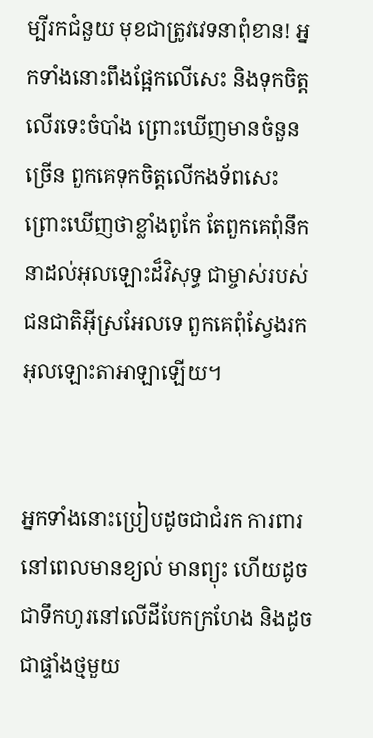ម្បីរកជំនួយ មុខជាត្រូវវេទនាពុំ‌ខាន! អ្នកទាំងនោះពឹងផ្អែកលើសេះ និងទុកចិត្តលើរទេះចំបាំង ព្រោះឃើញមានចំនួនច្រើន ពួកគេទុកចិត្តលើកង‌ទ័ពសេះ ព្រោះឃើញថាខ្លាំងពូកែ តែពួកគេពុំនឹកនាដល់អុលឡោះដ៏‌វិសុទ្ធ ជាម្ចាស់របស់ជន‌ជាតិអ៊ីស្រ‌អែលទេ ពួកគេពុំស្វែងរកអុលឡោះ‌តាអាឡាឡើយ។


អ្នកទាំងនោះប្រៀបដូចជាជំរក ការពារនៅពេលមានខ្យល់ មានព្យុះ ហើយដូចជាទឹកហូរនៅលើដីបែកក្រហែង និងដូចជាផ្ទាំងថ្មមួយ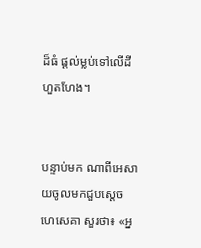ដ៏ធំ ផ្តល់ម្លប់ទៅលើដីហួត‌ហែង។


បន្ទាប់មក ណាពីអេសាយចូលមកជួបស្តេចហេ‌សេគា សួរថា៖ «អ្ន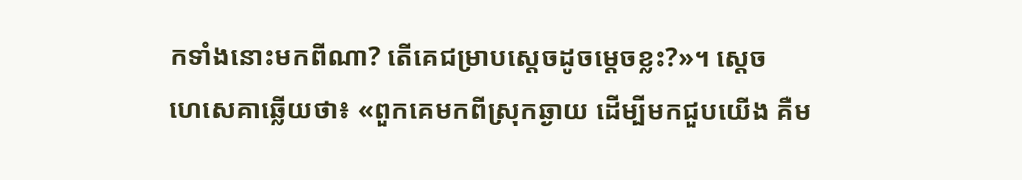កទាំងនោះមកពីណា? តើគេជម្រាបស្តេចដូចម្ដេចខ្លះ?»។ ស្តេចហេ‌សេគាឆ្លើយថា៖ «ពួកគេមកពីស្រុកឆ្ងាយ ដើម្បីមកជួបយើង គឺម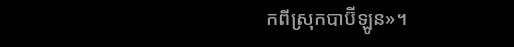កពីស្រុកបាប៊ី‌ឡូន»។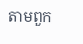តាមពួក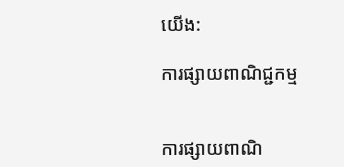យើង:

ការផ្សាយពាណិជ្ជកម្ម


ការផ្សាយពាណិ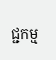ជ្ជកម្ម